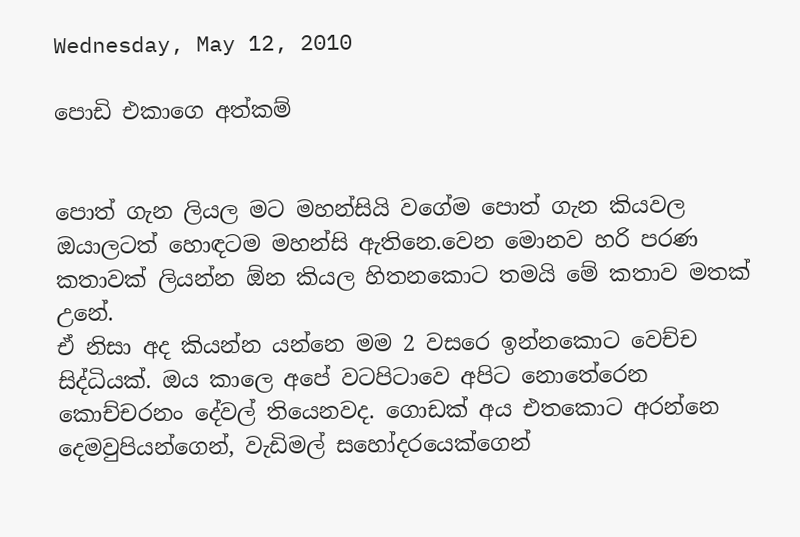Wednesday, May 12, 2010

පොඩි එකාගෙ අත්කම්


පොත් ගැන ලියල මට මහන්සියි වගේම පොත් ගැන කියවල ඔයාලටත් හොඳටම මහන්සි ඇතිනෙ.වෙන මොනව හරි පරණ කතාවක් ලියන්න ඕන කියල හිතනකොට තමයි මේ කතාව මතක් උනේ.
ඒ නිසා අද කියන්න යන්නෙ මම 2 වසරෙ ඉන්නකොට වෙච්ච සිද්ධියක්. ඔය කාලෙ අපේ වටපිටාවෙ අපිට නොතේරෙන කොච්චරනං දේවල් තියෙනවද. ගොඩක් අය එතකොට අරන්නෙ දෙමවුපියන්ගෙන්, වැඩිමල් සහෝදරයෙක්ගෙන්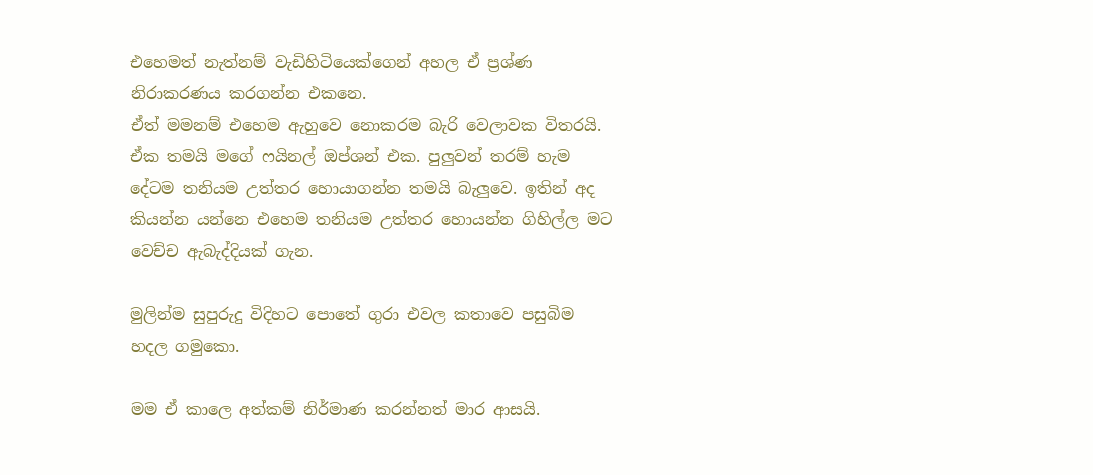එහෙමත් නැත්නම් වැඩිහිටියෙක්ගෙන් අහල ඒ ප්‍රශ්ණ නිරාකරණය කරගන්න එකනෙ.
ඒත් මමනම් එහෙම ඇහුවෙ නොකරම බැරි වෙලාවක විතරයි. ඒක තමයි මගේ ෆයිනල් ඔප්ශන් එක. පුලුවන් තරම් හැම දේටම තනියම උත්තර හොයාගන්න තමයි බැලුවෙ. ඉතින් අද කියන්න යන්නෙ එහෙම තනියම උත්තර හොයන්න ගිහිල්ල මට වෙච්ච ඇබැද්දියක් ගැන.

මුලින්ම සුපුරුදු විදිහට පොතේ ගුරා එවල කතාවෙ පසුබිම හදල ගමුකො.

මම ඒ කාලෙ අත්කම් නිර්මාණ කරන්නත් මාර ආසයි.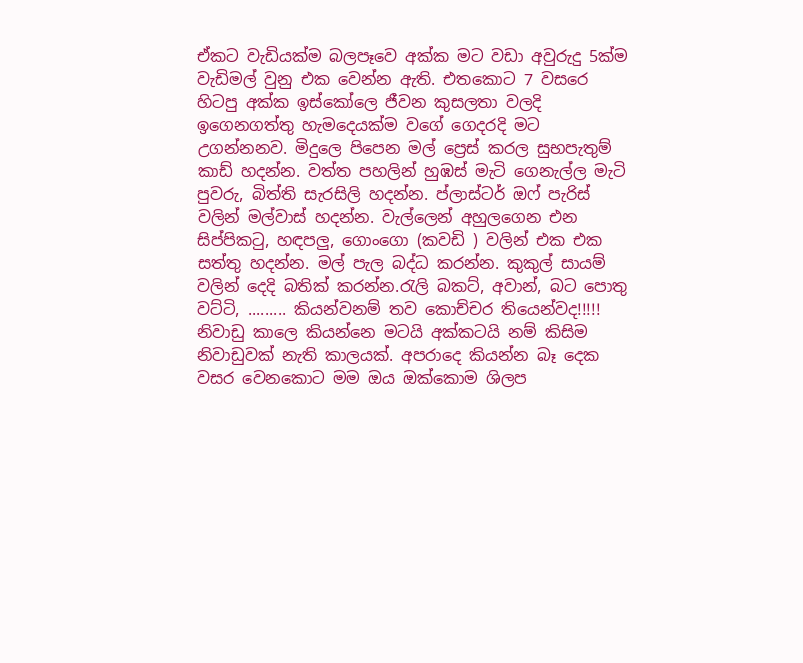ඒකට වැඩියක්ම බලපෑවෙ අක්ක මට වඩා අවුරුදු 5ක්ම වැඩිමල් වුනු එක වෙන්න ඇති. එතකොට 7 වසරෙ හිටපු අක්ක ඉස්කෝලෙ ජීවන කුසලතා වලදි ඉගෙනගත්තු හැමදෙයක්ම වගේ ගෙදරදි මට උගන්නනව. මිදුලෙ පිපෙන මල් ප්‍රෙස් කරල සුභපැතුම් කාඩ් හදන්න. වත්ත පහලින් හුඹස් මැටි ගෙනැල්ල මැටි පුවරු, බිත්ති සැරසිලි හදන්න. ප්ලාස්ටර් ඔෆ් පැරිස් වලින් මල්වාස් හදන්න. වැල්ලෙන් අහුලගෙන එන සිප්පිකටු, හඳපලු, ගොංගො (කවඩි ) වලින් එක එක සත්තු හදන්න. මල් පැල බද්ධ කරන්න. කුකුල් සායම් වලින් දෙදි බතික් කරන්න.රැලි බකට්, අවාන්, බට පොතු වට්ටි, ......... කියන්වනම් තව කොච්චර තියෙන්වද!!!!!
නිවාඩු කාලෙ කියන්නෙ මටයි අක්කටයි නම් කිසිම නිවාඩුවක් නැති කාලයක්. අපරාදෙ කියන්න බෑ දෙක වසර වෙනකොට මම ඔය ඔක්කොම ශිලප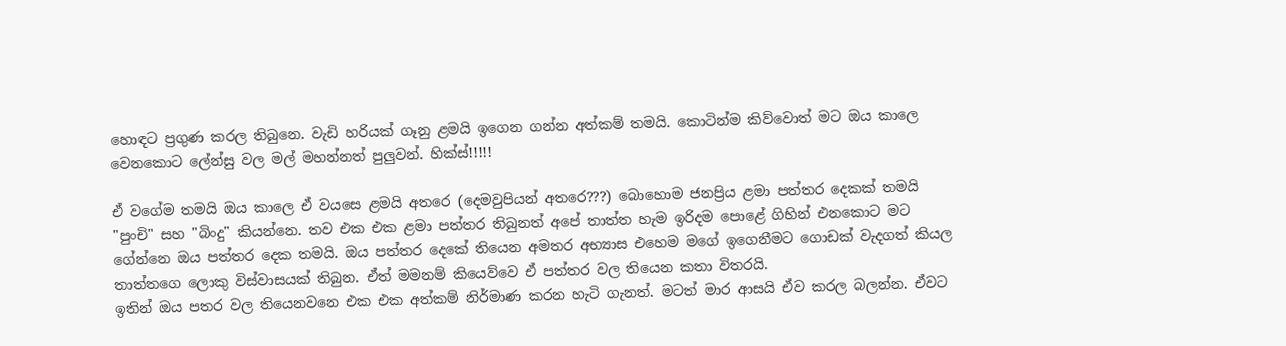හොඳට ප්‍රගුණ කරල තිබුනෙ. වැඩි හරියක් ගෑනු ළමයි ඉගෙන ගන්න අත්කම් තමයි. කොටින්ම කිව්වොත් මට ඔය කාලෙ වෙනකොට ලේන්සු වල මල් මහන්නත් පුලුවන්. හික්ස්!!!!!

ඒ වගේම තමයි ඔය කාලෙ ඒ වයසෙ ළමයි අතරෙ (දෙමවුපියන් අතරෙ???) බොහොම ජනප්‍රිය ළමා පත්තර දෙකක් තමයි "පුංචි" සහ "බිංදු" කියන්නෙ. තව එක එක ළමා පත්තර තිබුනත් අපේ තාත්ත හැම ඉරිදම පොළේ ගිහින් එනකොට මට ගේන්නෙ ඔය පත්තර දෙක තමයි. ඔය පත්තර දෙකේ තියෙන අමතර අභ්‍යාස එහෙම මගේ ඉගෙනීමට ගොඩක් වැදගත් කියල තාත්තගෙ ලොකු විස්වාසයක් තිබුන. ඒත් මමනම් කියෙව්වෙ ඒ පත්තර වල තියෙන කතා විතරයි.
ඉතින් ඔය පතර වල තියෙනවනෙ එක එක අත්කම් නිර්මාණ කරන හැටි ගැනත්. මටත් මාර ආසයි ඒව කරල බලන්න. ඒවට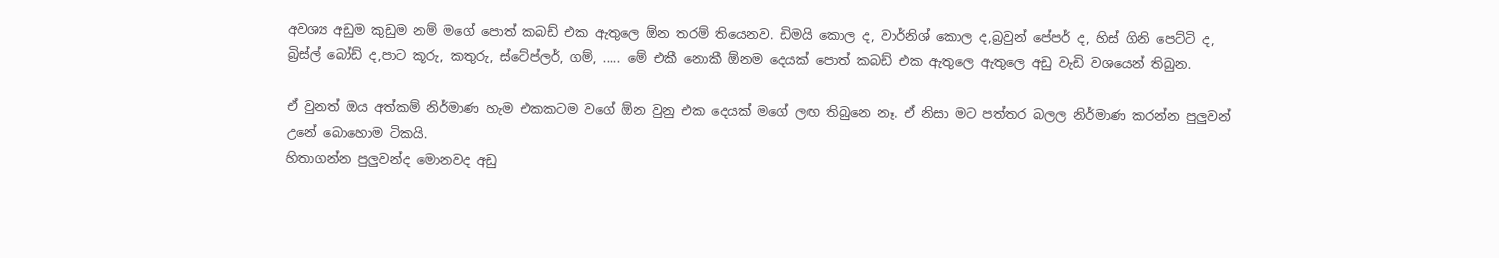අවශ්‍ය අඩුම කුඩුම නම් මගේ පොත් කබඩ් එක ඇතුලෙ ඕන තරම් තියෙනව. ඩිමයි කොල ද, වාර්නිශ් කොල ද,බ්‍රවුන් පේපර් ද, හිස් ගිනි පෙට්ටි ද, බ්‍රිස්ල් බෝඩ් ද,පාට කූරු, කතුරු, ස්ටේප්ලර්, ගම්, ..... මේ එකී නොකී ඕනම දෙයක් පොත් කබඩ් එක ඇතුලෙ ඇතුලෙ අඩු වැඩි වශයෙන් තිබුන.

ඒ වුනත් ඔය අත්කම් නිර්මාණ හැම එකකටම වගේ ඕන වුනු එක දෙයක් මගේ ලඟ තිබුනෙ නෑ. ඒ නිසා මට පත්තර බලල නිර්මාණ කරන්න පුලුවන් උනේ බොහොම ටිකයි.
හිතාගන්න පුලුවන්ද මොනවද අඩු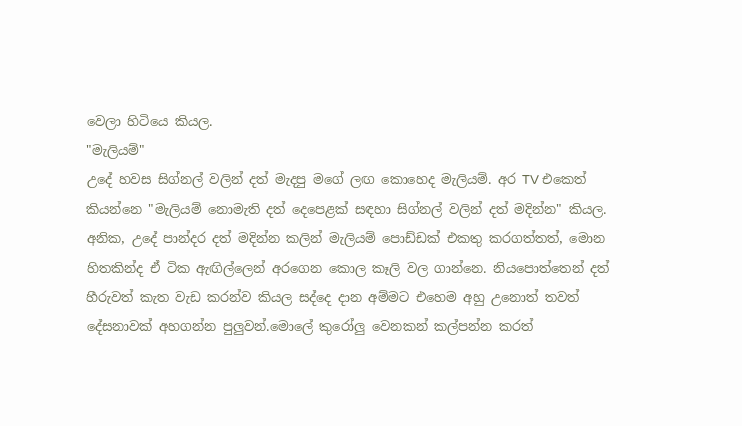වෙලා හිටියෙ කියල.
"මැලියම්"
උදේ හවස සිග්නල් වලින් දත් මැදපු මගේ ලඟ කොහෙද මැලියම්. අර TV එකෙත් කියන්නෙ "මැලියම් නොමැති දත් දෙපෙළක් සඳහා සිග්නල් වලින් දත් මදින්න" කියල.
අනික, උදේ පාන්දර දත් මදින්න කලින් මැලියම් පොඩ්ඩක් එකතු කරගත්තත්, මොන හිතකින්ද ඒ ටික ඇඟිල්ලෙන් අරගෙන කොල කෑලි වල ගාන්නෙ. නියපොත්තෙන් දත් හීරුවත් කැත වැඩ කරන්ව කියල සද්දෙ දාන අම්මට එහෙම අහු උනොත් තවත් දේසනාවක් අහගන්න පුලුවන්.මොලේ කුරෝලු වෙනකන් කල්පන්න කරත්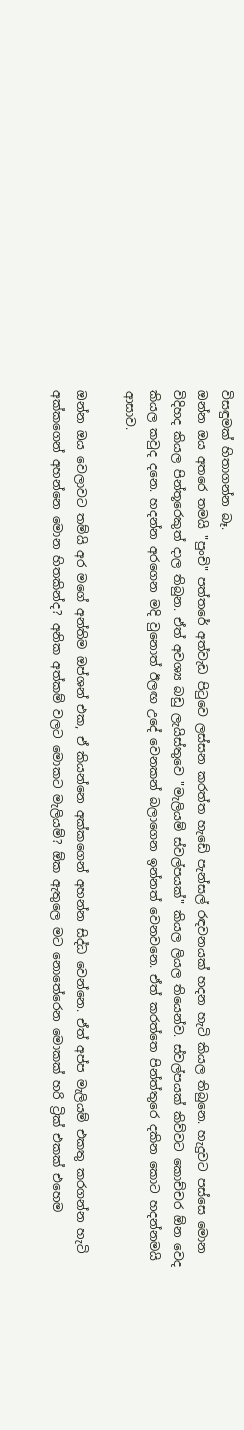විසඳුමක් හිතාගන්න බෑ.
ඔන්න ඔය අතරෙ තමයි "පුංචි" පත්තරේ අත්වැඩ පිටුවෙ ලස්සන කරත්ත හැඩේ පැන්සල් රඳවනයක් හදන හැටි කියල තිබුනෙ. හැදුවට පස්සෙ මොන විදිහද කියල පින්තූරෙකුත් දාල තිබුන. ඒත් අවශ්‍ය බඩු ලැයිස්තුවෙ "මැලියම් ස්වල්පයක්" කියල ලියල තියෙන්ව. ස්වල්පයක් කිව්වට කොච්චර ඕන වෙද කියල කවුද දනෙ. හදන්න අරගෙන මදි වුනොත් ඊලඟ උදේ වෙනකන් බලාගෙන ඉන්නත් වෙනවනෙ. ඒත් කරත්තෙ පින්ත්තුරෙ දකින කොට හදන්නමයි ආසාව.

ඔන්න ඔය වෙලාවට තම්යි අර මගේ අන්තිම ඔප්ශන් එක, ඒ කියන්නෙ අක්කගෙන් අහන්න සිද්ධ වෙන්නෙ. ඒත් අප්ප මැලියම් එකතු කරගන්න හැටි අක්කගෙන් අහන්නෙ මොන හිතකින්ද? අනික අත්කම් වලට මොකට මැලියම්? ඕක ඇතුලෙ මට නොතේරෙන මොකක් හරි ට්‍රික් එකක් එහෙම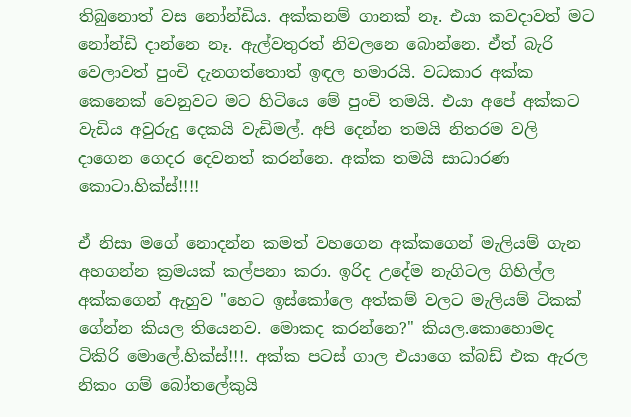තිබුනොත් වස නෝන්ඩිය. අක්කනම් ගානක් නෑ. එයා කවදාවත් මට නෝන්ඩි දාන්නෙ නෑ. ඇල්වතුරත් නිවලනෙ බොන්නෙ. ඒත් බැරි වෙලාවත් පුංචි දැනගත්තොත් ඉඳල හමාරයි. වධකාර අක්ක කෙනෙක් වෙනුවට මට හිටියෙ මේ පුංචි තමයි. එයා අපේ අක්කට වැඩිය අවුරුදු දෙකයි වැඩිමල්. අපි දෙන්න තමයි නිතරම වලි දාගෙන ගෙදර දෙවනත් කරන්නෙ. අක්ක තමයි සාධාරණ කොටා.හික්ස්!!!!

ඒ නිසා මගේ නොදන්න කමත් වහගෙන අක්කගෙන් මැලියම් ගැන අහගන්න ක්‍රමයක් කල්පනා කරා. ඉරිද උදේම නැගිටල ගිහිල්ල අක්කගෙන් ඇහුව "හෙට ඉස්කෝලෙ අත්කම් වලට මැලියම් ටිකක් ගේන්න කියල තියෙනව. මොකද කරන්නෙ?" කියල.කොහොමද ටිකිරි මොලේ.හික්ස්!!!. අක්ක පටස් ගාල එයාගෙ ක්බඩ් එක ඇරල නිකං ගම් බෝතලේකුයි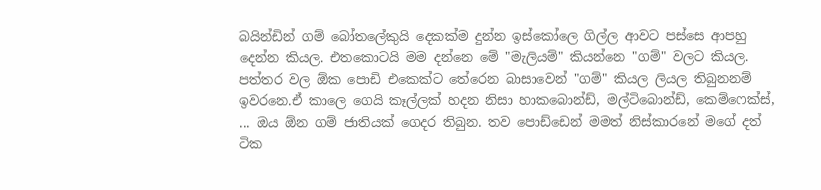බයින්ඩින් ගම් බෝතලේකුයි දෙකක්ම දුන්න ඉස්කෝලෙ ගිල්ල ආවට පස්සෙ ආපහු දෙන්න කියල. එතකොටයි මම දන්නෙ මේ "මැලියම්" කියන්නෙ "ගම්" වලට කියල.
පත්තර වල ඕක පොඩි එකෙක්ට තේරෙන බාසාවෙන් "ගම්" කියල ලියල තිබුනනම් ඉවරනෙ.ඒ කාලෙ ගෙයි කෑල්ලක් හදන නිසා හාකබොන්ඩ්, මල්ටිබොන්ඩ්, කෙම්ෆෙක්ස්, ... ඔය ඕන ගම් ජාතියක් ගෙදර තිබුන. තව පොඩ්ඩෙන් මමත් නිස්කාරනේ මගේ දත් ටික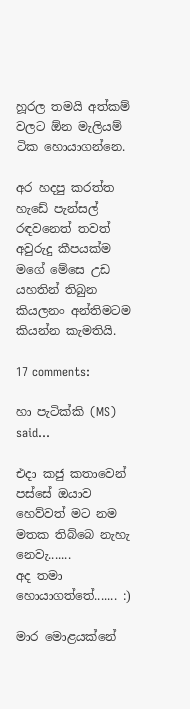හූරල තමයි අත්කම් වලට ඕන මැලියම් ටික හොයාගන්නෙ.

අර හදපු කරත්ත හැඩේ පැන්සල් රඳවනෙත් තවත් අවුරුදු කීපයක්ම මගේ මේසෙ උඩ යහතින් තිබුන කියලනං අන්තිමටම කියන්න කැමතියි.

17 comments:

හා පැටික්කි (MS) said...

එදා කජු කතාවෙන් පස්සේ ඔයාව හෙව්වත් මට නම මතක තිබ්බෙ නැහැ නෙවැ.......
අද තමා හොයාගත්තේ....... :)

මාර මොළයක්නේ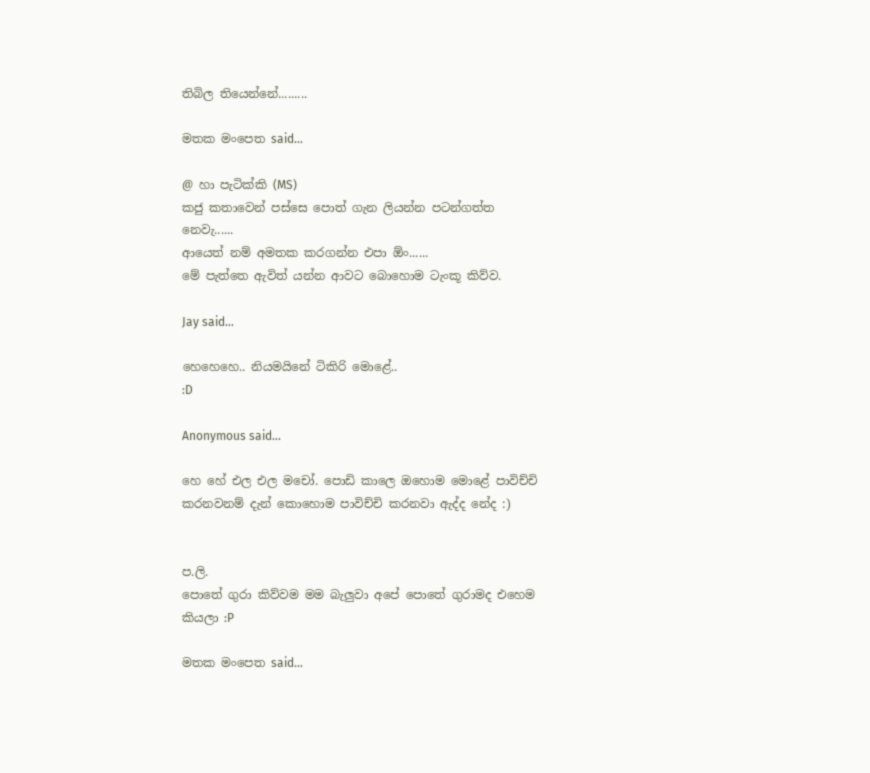තිබිල තියෙන්නේ.........

මතක මංපෙත said...

@ හා පැටික්කි (MS)
කජු කතාවෙන් පස්සෙ පොත් ගැන ලියන්න පටන්ගත්ත නෙවැ......
ආයෙත් නම් අමතක කරගන්න එපා ඕං......
මේ පැත්තෙ ඇවිත් යන්න ආවට බොහොම ටැංකූ කිව්ව.

Jay said...

හෙහෙහෙ.. නියමයිනේ ටිකිරි මොළේ..
:D

Anonymous said...

හෙ හේ එල එල මචෝ. පොඩි කාලෙ ඔහොම මොළේ පාවිච්චි කරනවනම් දැන් කොහොම පාවිච්චි කරනවා ඇද්ද නේද :)


ප.ලි.
පොතේ ගුරා කිව්වම මම බැලුවා අපේ පොතේ ගුරාමද එහෙම කියලා :P

මතක මංපෙත said...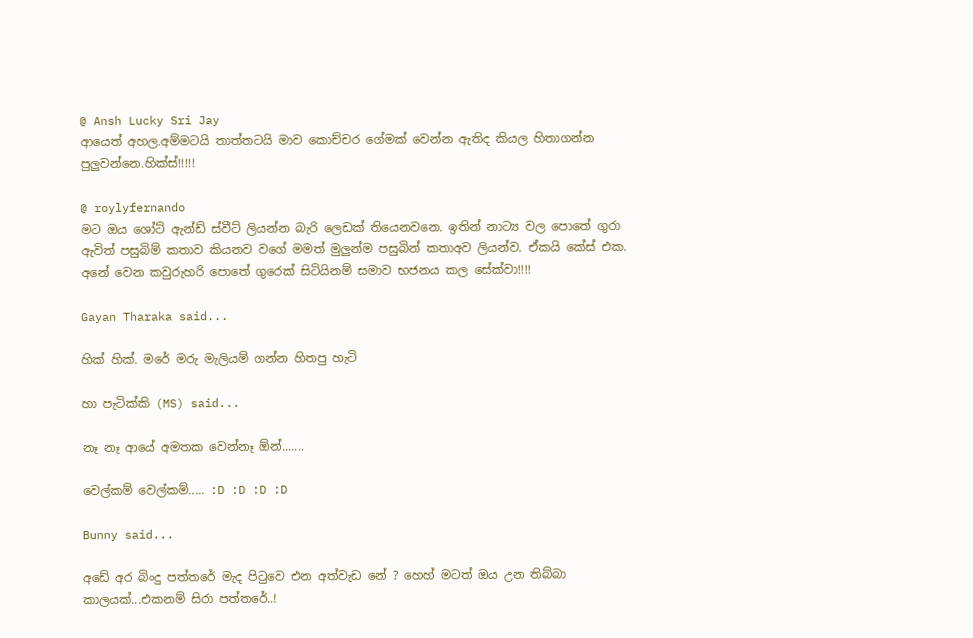@ Ansh Lucky Sri Jay
ආයෙත් අහල.අම්මටයි තාත්තටයි මාව කොච්චර ගේමක් වෙන්න ඇතිද කියල හිතාගන්න පුලුවන්නෙ.හික්ස්!!!!!

@ roylyfernando
මට ඔය ශෝට් ඇන්ඩ් ස්වීට් ලියන්න බැරි ලෙඩක් තියෙනවනෙ. ඉතින් නාට්‍ය වල පොතේ ගුරා ඇවිත් පසුබිම් කතාව කියනව වගේ මමත් මුලුන්ම පසුබින් කතාඅව ලියන්ව. ඒකයි කේස් එක.
අනේ වෙන කවුරුහරි පොතේ ගුරෙක් සිටියිනම් සමාව භජනය කල සේක්වා!!!!

Gayan Tharaka said...

හික් හික්. මරේ මරු මැලියම් ගන්න හිතපු හැටි

හා පැටික්කි (MS) said...

නෑ නෑ ආයේ අමතක වෙන්නෑ ඕන්.......

වෙල්කම් වෙල්කම්..... :D :D :D :D

Bunny said...

අඩේ අර බිංදු පත්තරේ මැද පිටුවෙ එන අත්වැඩ නේ ? හෙහ් මටත් ඔය උන තිබ්බා කාලයක්...එකනම් සිරා පත්තරේ..!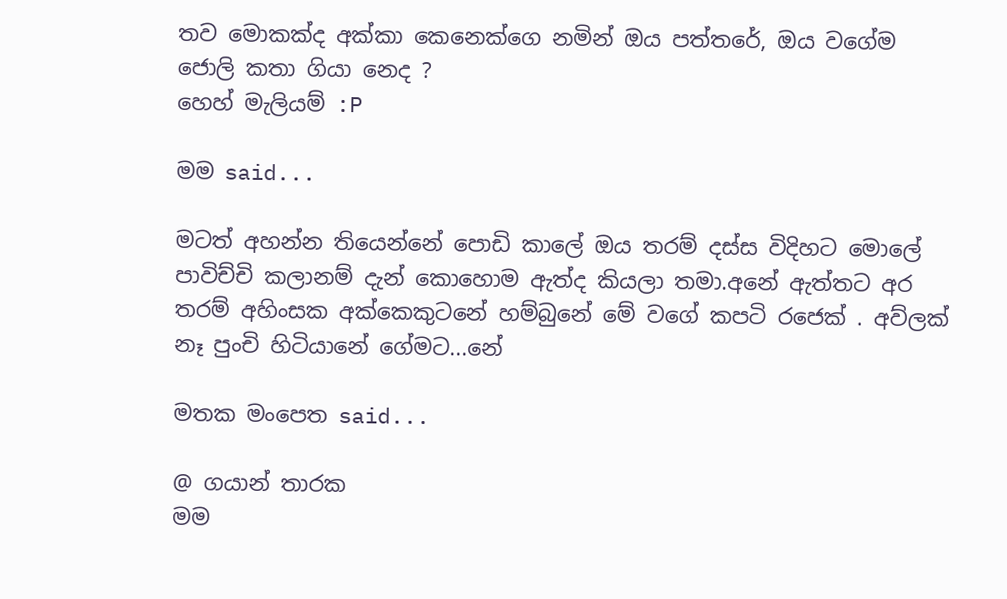තව මොකක්ද අක්කා කෙනෙක්ගෙ නමින් ඔය පත්තරේ, ඔය වගේම ජොලි කතා ගියා නෙද ?
හෙහ් මැලියම් :P

මම said...

මටත් අහන්න තියෙන්නේ පොඩි කාලේ ඔය තරම් දස්ස විදිහට මොලේ පාවිච්චි කලානම් දැන් කොහොම ඇත්ද කියලා තමා.අනේ ඇත්තට අර තරම් අහිංසක අක්කෙකුටනේ හම්බුනේ මේ වගේ කපටි රජෙක් . අව්ලක් නෑ පුංචි හිටියානේ ගේමට...නේ

මතක මංපෙත said...

@ ගයාන් තාරක
මම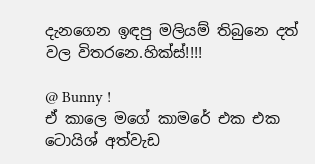දැනගෙන ඉඳපු මලියම් තිබුනෙ දත් වල විතරනෙ.හික්ස්!!!!

@ Bunny !
ඒ කාලෙ මගේ කාමරේ එක එක ටොයිශ් අත්වැඩ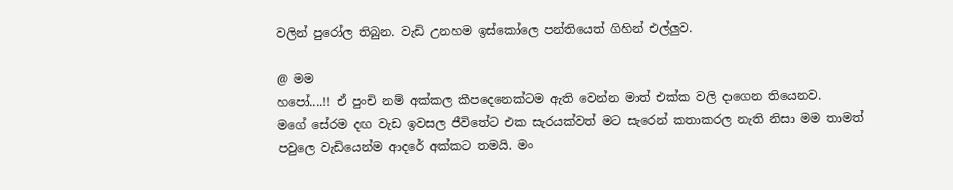වලින් පුරෝල තිබුන. වැඩි උනහම ඉස්කෝලෙ පන්තියෙත් ගිහින් එල්ලුව.

@ මම
හපෝ....!! ඒ පුංචි නම් අක්කල කීපදෙනෙක්ටම ඇති වෙන්න මාත් එක්ක වලි දාගෙන තියෙනව.
මගේ සේරම දඟ වැඩ ඉවසල ජීවිතේට එක සැරයක්වත් මට සැරෙන් කතාකරල නැති නිසා මම තාමත් පවුලෙ වැඩියෙන්ම ආදරේ අක්කට තමයි. මං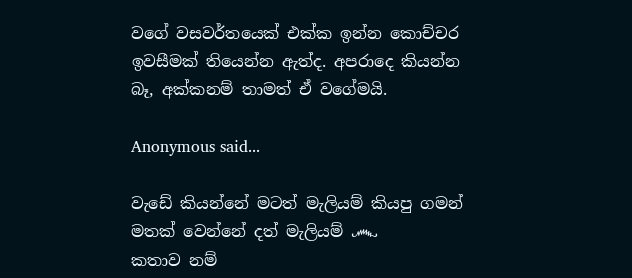වගේ වසවර්තයෙක් එක්ක ඉන්න කොච්චර ඉවසීමක් තියෙන්න ඇත්ද. අපරාදෙ කියන්න බෑ, අක්කනම් තාමත් ඒ වගේමයි.

Anonymous said...

වැඩේ කියන්නේ මටත් මැලියම් කියපු ගමන් මතක් වෙන්නේ දත් මැලියම් ෴
කතාව නම්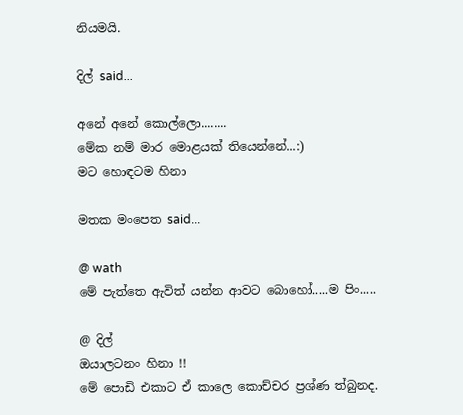නියමයි.

දිල් said...

අනේ අනේ කොල්ලො........
මේක නම් මාර මොළයක් තියෙන්නේ...:)
මට හොඳටම හිනා

මතක මංපෙත said...

@ wath
මේ පැත්තෙ ඇවිත් යන්න ආවට බොහෝ.....ම පිං.....

@ දිල්
ඔයාලටනං හිනා !!
මේ පොඩි එකාට ඒ කාලෙ කොච්චර ප්‍රශ්ණ ත්බුනද.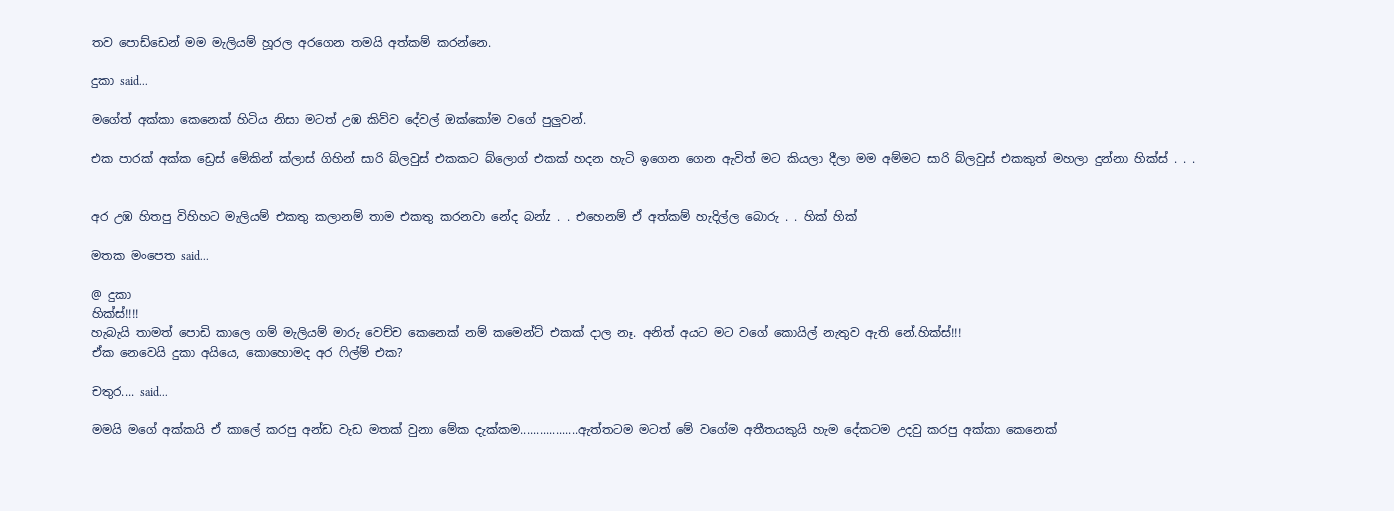තව පොඩ්ඩෙන් මම මැලියම් හූරල අරගෙන තමයි අත්කම් කරන්නෙ.

දුකා said...

මගේත් අක්කා කෙනෙක් හිටිය නිසා මටත් උඹ කිව්ව දේවල් ඔක්කෝම වගේ පුලුවන්.

එක පාරක් අක්ක ඩ්‍රෙස් මේකින් ක්ලාස් ගිහින් සාරි බ්ලවුස් එකකට බ්ලොග් එකක් හදන හැටි ඉගෙන ගෙන ඇවිත් මට කියලා දීලා මම අම්මට සාරි බ්ලවුස් එකකුත් මහලා දුන්නා හික්ස් . . .


අර උඹ හිතපු විහිහට මැලියම් එකතු කලානම් තාම එකතු කරනවා නේද බන්z . . එහෙනම් ඒ අත්කම් හැදිල්ල බොරු . . හික් හික්

මතක මංපෙත said...

@ දුකා
හික්ස්!!!!
හැබැයි තාමත් පොඩි කාලෙ ගම් මැලියම් මාරු වෙච්ච කෙනෙක් නම් කමෙන්ට් එකක් දාල නෑ. අනිත් අයට මට වගේ කොයිල් නැතුව ඇති නේ.හික්ස්!!!
ඒක නෙවෙයි දුකා අයියෙ, කොහොමද අර ෆිල්ම් එක?

චතුර.... said...

මමයි මගේ අක්කයි ඒ කාලේ කරපු අන්ඩ වැඩ මතක් වුනා මේක දැක්කම..................ඇත්තටම මටත් මේ වගේම අතීතයකුයි හැම දේකටම උදවු කරපු අක්කා කෙනෙක්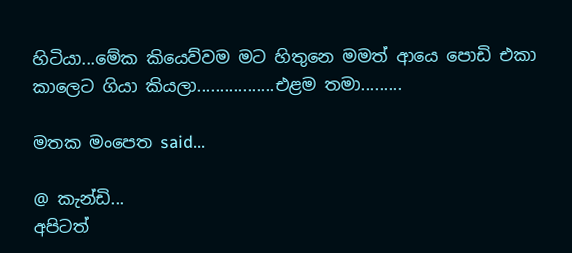හිටියා...මේක කියෙව්වම මට හිතුනෙ මමත් ආයෙ පොඩි එකා කාලෙට ගියා කියලා.................එළම තමා.........

මතක මංපෙත said...

@ කැන්ඩි...
අපිටත්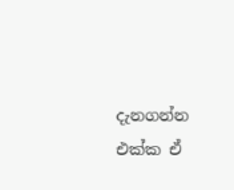දැනගන්න එක්ක ඒ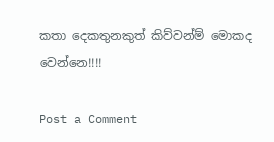කතා දෙකතුනකුත් කිව්වන්ම් මොකද වෙන්නෙ!!!!

Post a Comment